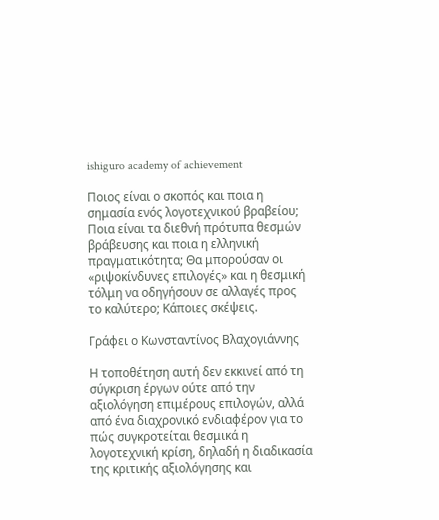ishiguro academy of achievement

Ποιος είναι ο σκοπός και ποια η σημασία ενός λογοτεχνικού βραβείου; Ποια είναι τα διεθνή πρότυπα θεσμών βράβευσης και ποια η ελληνική πραγματικότητα; Θα μπορούσαν οι «ριψοκίνδυνες επιλογές» και η θεσμική τόλμη να οδηγήσουν σε αλλαγές προς το καλύτερο; Κάποιες σκέψεις.

Γράφει ο Κωνσταντίνος Βλαχογιάννης

Η τοποθέτηση αυτή δεν εκκινεί από τη σύγκριση έργων ούτε από την αξιολόγηση επιμέρους επιλογών, αλλά από ένα διαχρονικό ενδιαφέρον για το πώς συγκροτείται θεσμικά η λογοτεχνική κρίση, δηλαδή η διαδικασία της κριτικής αξιολόγησης και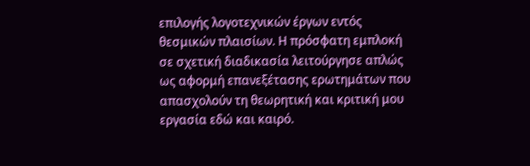επιλογής λογοτεχνικών έργων εντός θεσμικών πλαισίων. Η πρόσφατη εμπλοκή σε σχετική διαδικασία λειτούργησε απλώς ως αφορμή επανεξέτασης ερωτημάτων που απασχολούν τη θεωρητική και κριτική μου εργασία εδώ και καιρό.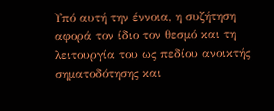Υπό αυτή την έννοια, η συζήτηση αφορά τον ίδιο τον θεσμό και τη λειτουργία του ως πεδίου ανοικτής σηματοδότησης και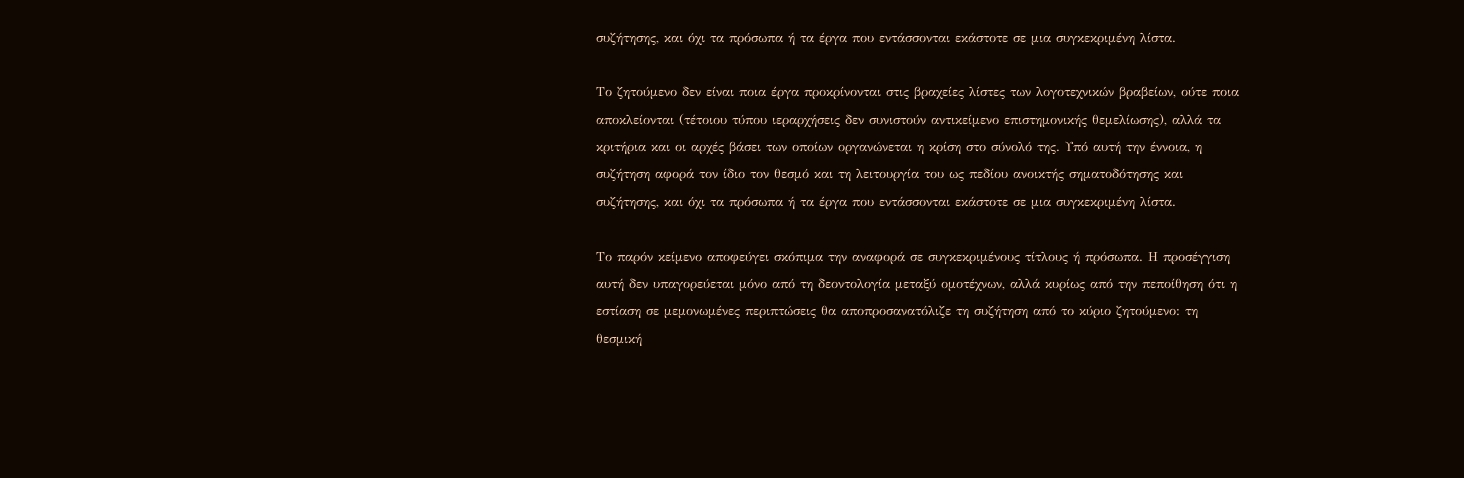συζήτησης, και όχι τα πρόσωπα ή τα έργα που εντάσσονται εκάστοτε σε μια συγκεκριμένη λίστα.

Το ζητούμενο δεν είναι ποια έργα προκρίνονται στις βραχείες λίστες των λογοτεχνικών βραβείων, ούτε ποια αποκλείονται (τέτοιου τύπου ιεραρχήσεις δεν συνιστούν αντικείμενο επιστημονικής θεμελίωσης), αλλά τα κριτήρια και οι αρχές βάσει των οποίων οργανώνεται η κρίση στο σύνολό της. Υπό αυτή την έννοια, η συζήτηση αφορά τον ίδιο τον θεσμό και τη λειτουργία του ως πεδίου ανοικτής σηματοδότησης και συζήτησης, και όχι τα πρόσωπα ή τα έργα που εντάσσονται εκάστοτε σε μια συγκεκριμένη λίστα.

Το παρόν κείμενο αποφεύγει σκόπιμα την αναφορά σε συγκεκριμένους τίτλους ή πρόσωπα. Η προσέγγιση αυτή δεν υπαγορεύεται μόνο από τη δεοντολογία μεταξύ ομοτέχνων, αλλά κυρίως από την πεποίθηση ότι η εστίαση σε μεμονωμένες περιπτώσεις θα αποπροσανατόλιζε τη συζήτηση από το κύριο ζητούμενο: τη θεσμική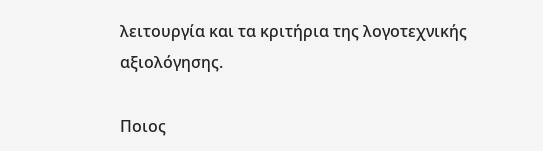λειτουργία και τα κριτήρια της λογοτεχνικής αξιολόγησης.

Ποιος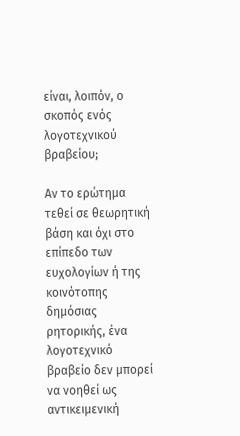είναι, λοιπόν, ο σκοπός ενός λογοτεχνικού βραβείου;

Αν το ερώτημα τεθεί σε θεωρητική βάση και όχι στο επίπεδο των ευχολογίων ή της κοινότοπης δημόσιας ρητορικής, ένα λογοτεχνικό βραβείο δεν μπορεί να νοηθεί ως αντικειμενική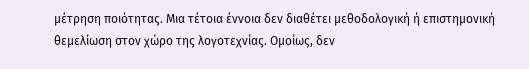μέτρηση ποιότητας. Μια τέτοια έννοια δεν διαθέτει μεθοδολογική ή επιστημονική θεμελίωση στον χώρο της λογοτεχνίας. Ομοίως, δεν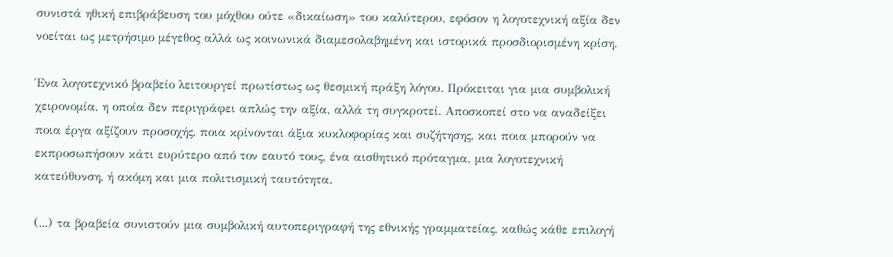συνιστά ηθική επιβράβευση του μόχθου ούτε «δικαίωση» του καλύτερου, εφόσον η λογοτεχνική αξία δεν νοείται ως μετρήσιμο μέγεθος αλλά ως κοινωνικά διαμεσολαβημένη και ιστορικά προσδιορισμένη κρίση.

Ένα λογοτεχνικό βραβείο λειτουργεί πρωτίστως ως θεσμική πράξη λόγου. Πρόκειται για μια συμβολική χειρονομία, η οποία δεν περιγράφει απλώς την αξία, αλλά τη συγκροτεί. Αποσκοπεί στο να αναδείξει ποια έργα αξίζουν προσοχής, ποια κρίνονται άξια κυκλοφορίας και συζήτησης, και ποια μπορούν να εκπροσωπήσουν κάτι ευρύτερο από τον εαυτό τους, ένα αισθητικό πρόταγμα, μια λογοτεχνική κατεύθυνση, ή ακόμη και μια πολιτισμική ταυτότητα.

(...) τα βραβεία συνιστούν μια συμβολική αυτοπεριγραφή της εθνικής γραμματείας, καθώς κάθε επιλογή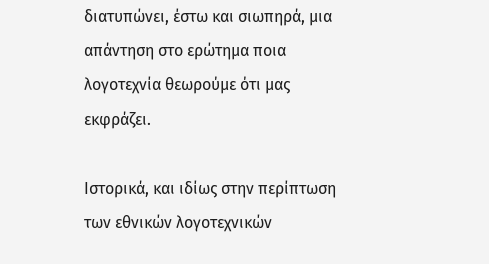διατυπώνει, έστω και σιωπηρά, μια απάντηση στο ερώτημα ποια λογοτεχνία θεωρούμε ότι μας εκφράζει.

Ιστορικά, και ιδίως στην περίπτωση των εθνικών λογοτεχνικών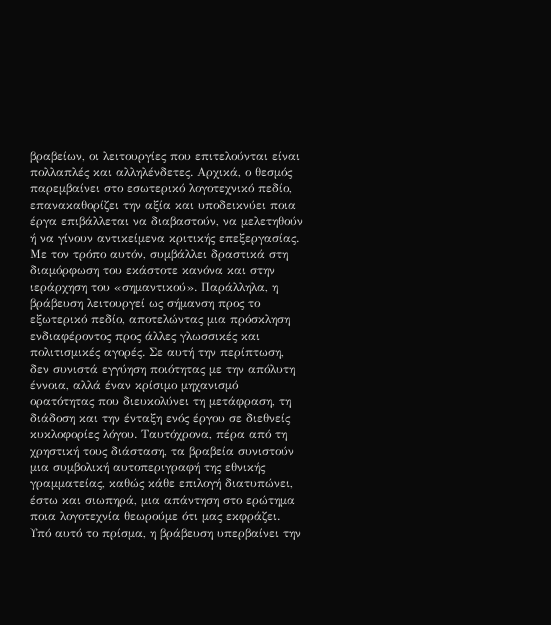βραβείων, οι λειτουργίες που επιτελούνται είναι πολλαπλές και αλληλένδετες. Αρχικά, ο θεσμός παρεμβαίνει στο εσωτερικό λογοτεχνικό πεδίο, επανακαθορίζει την αξία και υποδεικνύει ποια έργα επιβάλλεται να διαβαστούν, να μελετηθούν ή να γίνουν αντικείμενα κριτικής επεξεργασίας. Με τον τρόπο αυτόν, συμβάλλει δραστικά στη διαμόρφωση του εκάστοτε κανόνα και στην ιεράρχηση του «σημαντικού». Παράλληλα, η βράβευση λειτουργεί ως σήμανση προς το εξωτερικό πεδίο, αποτελώντας μια πρόσκληση ενδιαφέροντος προς άλλες γλωσσικές και πολιτισμικές αγορές. Σε αυτή την περίπτωση, δεν συνιστά εγγύηση ποιότητας με την απόλυτη έννοια, αλλά έναν κρίσιμο μηχανισμό ορατότητας που διευκολύνει τη μετάφραση, τη διάδοση και την ένταξη ενός έργου σε διεθνείς κυκλοφορίες λόγου. Ταυτόχρονα, πέρα από τη χρηστική τους διάσταση, τα βραβεία συνιστούν μια συμβολική αυτοπεριγραφή της εθνικής γραμματείας, καθώς κάθε επιλογή διατυπώνει, έστω και σιωπηρά, μια απάντηση στο ερώτημα ποια λογοτεχνία θεωρούμε ότι μας εκφράζει. Υπό αυτό το πρίσμα, η βράβευση υπερβαίνει την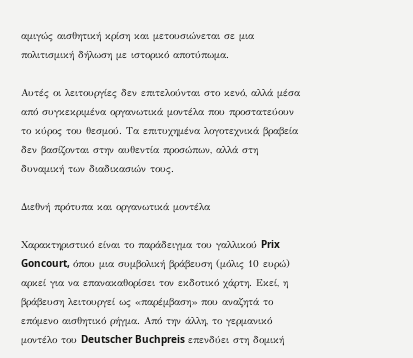αμιγώς αισθητική κρίση και μετουσιώνεται σε μια πολιτισμική δήλωση με ιστορικό αποτύπωμα.

Αυτές οι λειτουργίες δεν επιτελούνται στο κενό, αλλά μέσα από συγκεκριμένα οργανωτικά μοντέλα που προστατεύουν το κύρος του θεσμού. Τα επιτυχημένα λογοτεχνικά βραβεία δεν βασίζονται στην αυθεντία προσώπων, αλλά στη δυναμική των διαδικασιών τους.

Διεθνή πρότυπα και οργανωτικά μοντέλα

Χαρακτηριστικό είναι το παράδειγμα του γαλλικού Prix Goncourt, όπου μια συμβολική βράβευση (μόλις 10 ευρώ) αρκεί για να επανακαθορίσει τον εκδοτικό χάρτη. Εκεί, η βράβευση λειτουργεί ως «παρέμβαση» που αναζητά το επόμενο αισθητικό ρήγμα. Από την άλλη, το γερμανικό μοντέλο του Deutscher Buchpreis επενδύει στη δομική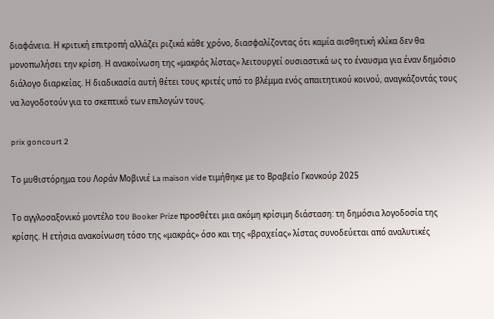διαφάνεια. Η κριτική επιτροπή αλλάζει ριζικά κάθε χρόνο, διασφαλίζοντας ότι καμία αισθητική κλίκα δεν θα μονοπωλήσει την κρίση. Η ανακοίνωση της «μακράς λίστας» λειτουργεί ουσιαστικά ως το έναυσμα για έναν δημόσιο διάλογο διαρκείας. Η διαδικασία αυτή θέτει τους κριτές υπό το βλέμμα ενός απαιτητικού κοινού, αναγκάζοντάς τους να λογοδοτούν για το σκεπτικό των επιλογών τους.

prix goncourt 2

Το μυθιστόρημα του Λοράν Μοβινιέ La maison vide τιμήθηκε με το Βραβείο Γκονκούρ 2025

Το αγγλοσαξονικό μοντέλο του Booker Prize προσθέτει μια ακόμη κρίσιμη διάσταση: τη δημόσια λογοδοσία της κρίσης. Η ετήσια ανακοίνωση τόσο της «μακράς» όσο και της «βραχείας» λίστας συνοδεύεται από αναλυτικές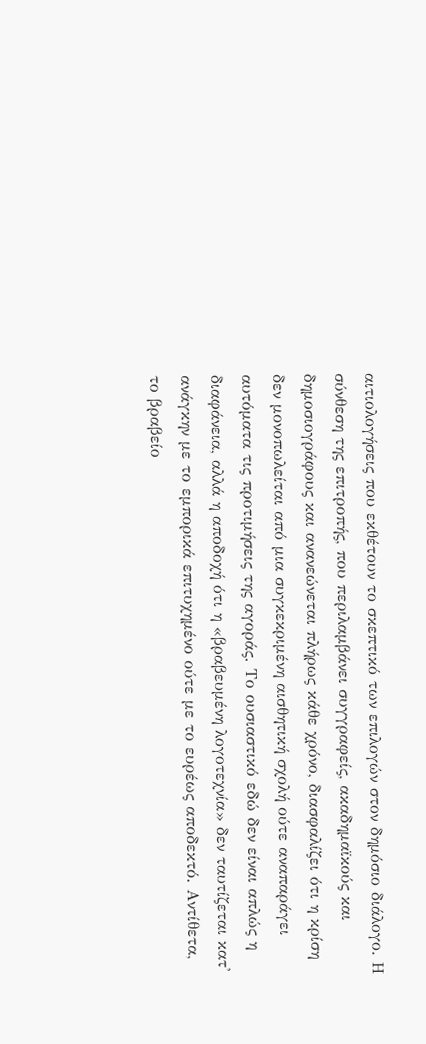αιτιολογήσεις που εκθέτουν το σκεπτικό των επιλογών στον δημόσιο διάλογο. Η σύνθεση της επιτροπής, που περιλαμβάνει συγγραφείς, ακαδημαϊκούς και δημοσιογράφους και ανανεώνεται πλήρως κάθε χρόνο, διασφαλίζει ότι η κρίση δεν μονοπωλείται από μια συγκεκριμένη αισθητική σχολή ούτε αναπαράγει αυτόματα τις προτιμήσεις της αγοράς. Το ουσιαστικό εδώ δεν είναι απλώς η διαφάνεια, αλλά η αποδοχή ότι η «βραβευμένη λογοτεχνία» δεν ταυτίζεται κατ' ανάγκην με το εμπορικά επιτυχημένο ούτε με το ευρέως αποδεκτό. Αντίθετα, το βραβείο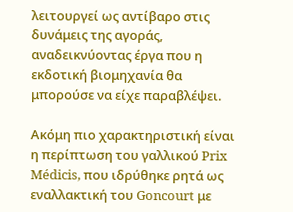λειτουργεί ως αντίβαρο στις δυνάμεις της αγοράς, αναδεικνύοντας έργα που η εκδοτική βιομηχανία θα μπορούσε να είχε παραβλέψει.

Ακόμη πιο χαρακτηριστική είναι η περίπτωση του γαλλικού Prix Médicis, που ιδρύθηκε ρητά ως εναλλακτική του Goncourt με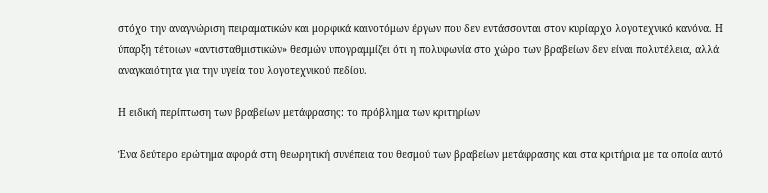στόχο την αναγνώριση πειραματικών και μορφικά καινοτόμων έργων που δεν εντάσσονται στον κυρίαρχο λογοτεχνικό κανόνα. Η ύπαρξη τέτοιων «αντισταθμιστικών» θεσμών υπογραμμίζει ότι η πολυφωνία στο χώρο των βραβείων δεν είναι πολυτέλεια, αλλά αναγκαιότητα για την υγεία του λογοτεχνικού πεδίου.

Η ειδική περίπτωση των βραβείων μετάφρασης: το πρόβλημα των κριτηρίων

Ένα δεύτερο ερώτημα αφορά στη θεωρητική συνέπεια του θεσμού των βραβείων μετάφρασης και στα κριτήρια με τα οποία αυτό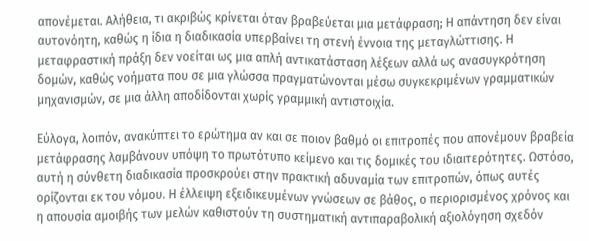απονέμεται. Αλήθεια, τι ακριβώς κρίνεται όταν βραβεύεται μια μετάφραση; Η απάντηση δεν είναι αυτονόητη, καθώς η ίδια η διαδικασία υπερβαίνει τη στενή έννοια της μεταγλώττισης. Η μεταφραστική πράξη δεν νοείται ως μια απλή αντικατάσταση λέξεων αλλά ως ανασυγκρότηση δομών, καθώς νοήματα που σε μια γλώσσα πραγματώνονται μέσω συγκεκριμένων γραμματικών μηχανισμών, σε μια άλλη αποδίδονται χωρίς γραμμική αντιστοιχία.

Εύλογα, λοιπόν, ανακύπτει το ερώτημα αν και σε ποιον βαθμό οι επιτροπές που απονέμουν βραβεία μετάφρασης λαμβάνουν υπόψη το πρωτότυπο κείμενο και τις δομικές του ιδιαιτερότητες. Ωστόσο, αυτή η σύνθετη διαδικασία προσκρούει στην πρακτική αδυναμία των επιτροπών, όπως αυτές ορίζονται εκ του νόμου. Η έλλειψη εξειδικευμένων γνώσεων σε βάθος, ο περιορισμένος χρόνος και η απουσία αμοιβής των μελών καθιστούν τη συστηματική αντιπαραβολική αξιολόγηση σχεδόν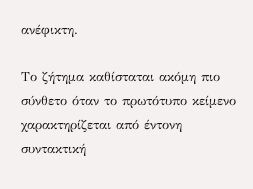ανέφικτη.

Το ζήτημα καθίσταται ακόμη πιο σύνθετο όταν το πρωτότυπο κείμενο χαρακτηρίζεται από έντονη συντακτική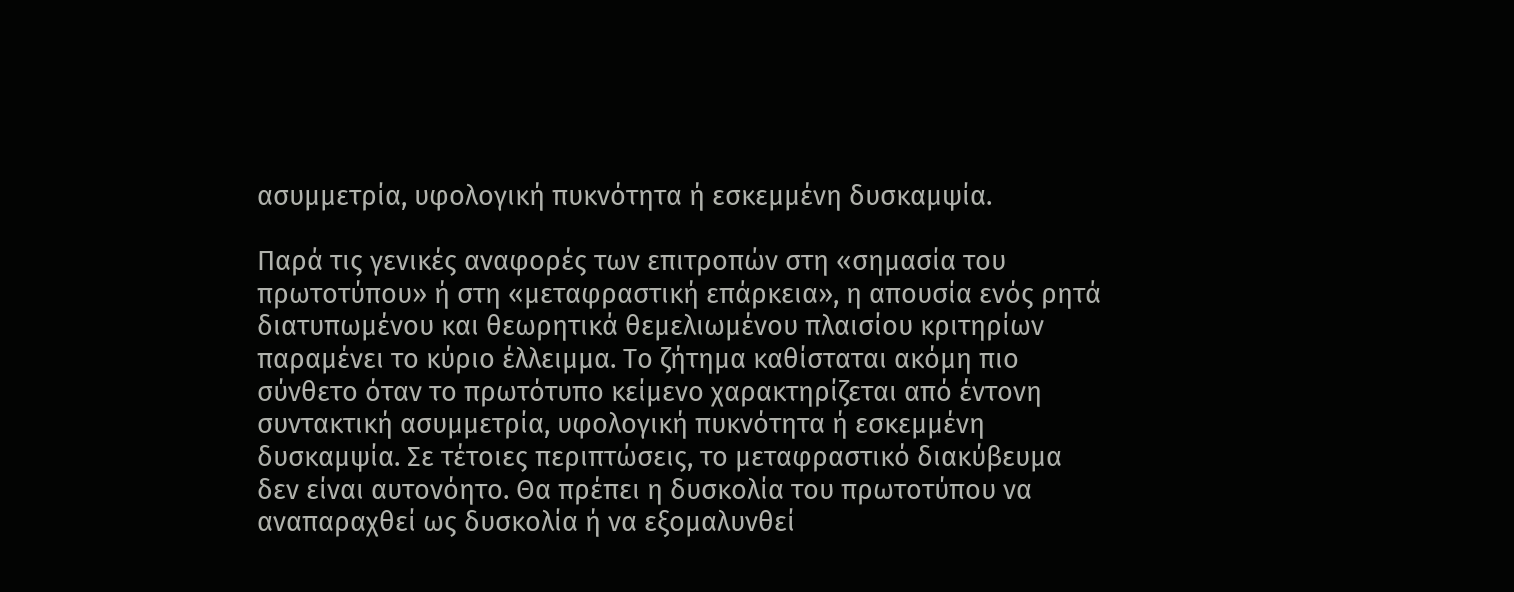ασυμμετρία, υφολογική πυκνότητα ή εσκεμμένη δυσκαμψία.

Παρά τις γενικές αναφορές των επιτροπών στη «σημασία του πρωτοτύπου» ή στη «μεταφραστική επάρκεια», η απουσία ενός ρητά διατυπωμένου και θεωρητικά θεμελιωμένου πλαισίου κριτηρίων παραμένει το κύριο έλλειμμα. Το ζήτημα καθίσταται ακόμη πιο σύνθετο όταν το πρωτότυπο κείμενο χαρακτηρίζεται από έντονη συντακτική ασυμμετρία, υφολογική πυκνότητα ή εσκεμμένη δυσκαμψία. Σε τέτοιες περιπτώσεις, το μεταφραστικό διακύβευμα δεν είναι αυτονόητο. Θα πρέπει η δυσκολία του πρωτοτύπου να αναπαραχθεί ως δυσκολία ή να εξομαλυνθεί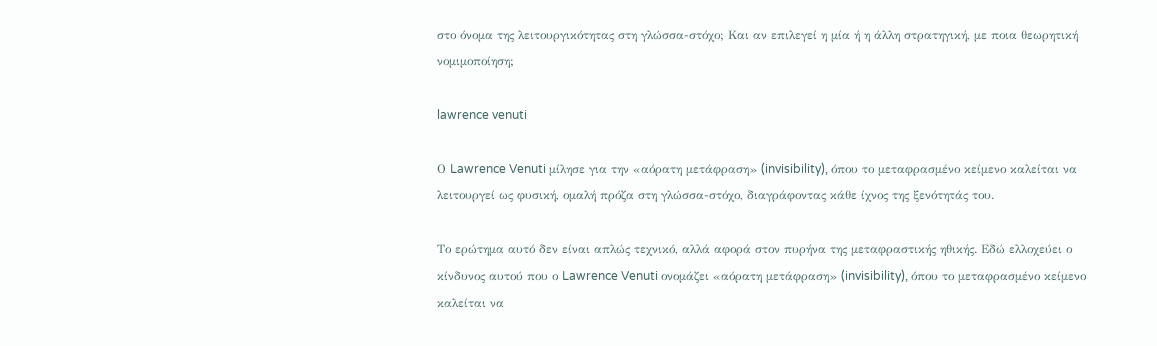στο όνομα της λειτουργικότητας στη γλώσσα-στόχο; Και αν επιλεγεί η μία ή η άλλη στρατηγική, με ποια θεωρητική νομιμοποίηση;

lawrence venuti

Ο Lawrence Venuti μίλησε για την «αόρατη μετάφραση» (invisibility), όπου το μεταφρασμένο κείμενο καλείται να λειτουργεί ως φυσική, ομαλή πρόζα στη γλώσσα-στόχο, διαγράφοντας κάθε ίχνος της ξενότητάς του.

Το ερώτημα αυτό δεν είναι απλώς τεχνικό, αλλά αφορά στον πυρήνα της μεταφραστικής ηθικής. Εδώ ελλοχεύει ο κίνδυνος αυτού που ο Lawrence Venuti ονομάζει «αόρατη μετάφραση» (invisibility), όπου το μεταφρασμένο κείμενο καλείται να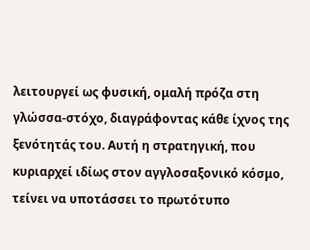λειτουργεί ως φυσική, ομαλή πρόζα στη γλώσσα-στόχο, διαγράφοντας κάθε ίχνος της ξενότητάς του. Αυτή η στρατηγική, που κυριαρχεί ιδίως στον αγγλοσαξονικό κόσμο, τείνει να υποτάσσει το πρωτότυπο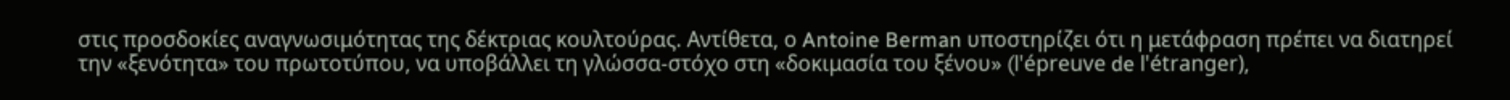στις προσδοκίες αναγνωσιμότητας της δέκτριας κουλτούρας. Αντίθετα, ο Antoine Berman υποστηρίζει ότι η μετάφραση πρέπει να διατηρεί την «ξενότητα» του πρωτοτύπου, να υποβάλλει τη γλώσσα-στόχο στη «δοκιμασία του ξένου» (l'épreuve de l'étranger),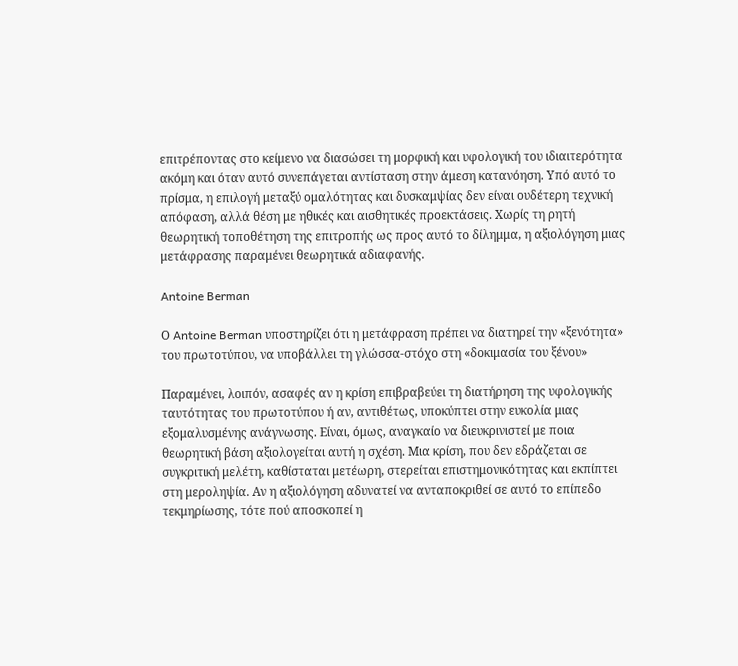επιτρέποντας στο κείμενο να διασώσει τη μορφική και υφολογική του ιδιαιτερότητα ακόμη και όταν αυτό συνεπάγεται αντίσταση στην άμεση κατανόηση. Υπό αυτό το πρίσμα, η επιλογή μεταξύ ομαλότητας και δυσκαμψίας δεν είναι ουδέτερη τεχνική απόφαση, αλλά θέση με ηθικές και αισθητικές προεκτάσεις. Χωρίς τη ρητή θεωρητική τοποθέτηση της επιτροπής ως προς αυτό το δίλημμα, η αξιολόγηση μιας μετάφρασης παραμένει θεωρητικά αδιαφανής.

Antoine Berman

Ο Antoine Berman υποστηρίζει ότι η μετάφραση πρέπει να διατηρεί την «ξενότητα» του πρωτοτύπου, να υποβάλλει τη γλώσσα-στόχο στη «δοκιμασία του ξένου»

Παραμένει, λοιπόν, ασαφές αν η κρίση επιβραβεύει τη διατήρηση της υφολογικής ταυτότητας του πρωτοτύπου ή αν, αντιθέτως, υποκύπτει στην ευκολία μιας εξομαλυσμένης ανάγνωσης. Είναι, όμως, αναγκαίο να διευκρινιστεί με ποια θεωρητική βάση αξιολογείται αυτή η σχέση. Μια κρίση, που δεν εδράζεται σε συγκριτική μελέτη, καθίσταται μετέωρη, στερείται επιστημονικότητας και εκπίπτει στη μεροληψία. Αν η αξιολόγηση αδυνατεί να ανταποκριθεί σε αυτό το επίπεδο τεκμηρίωσης, τότε πού αποσκοπεί η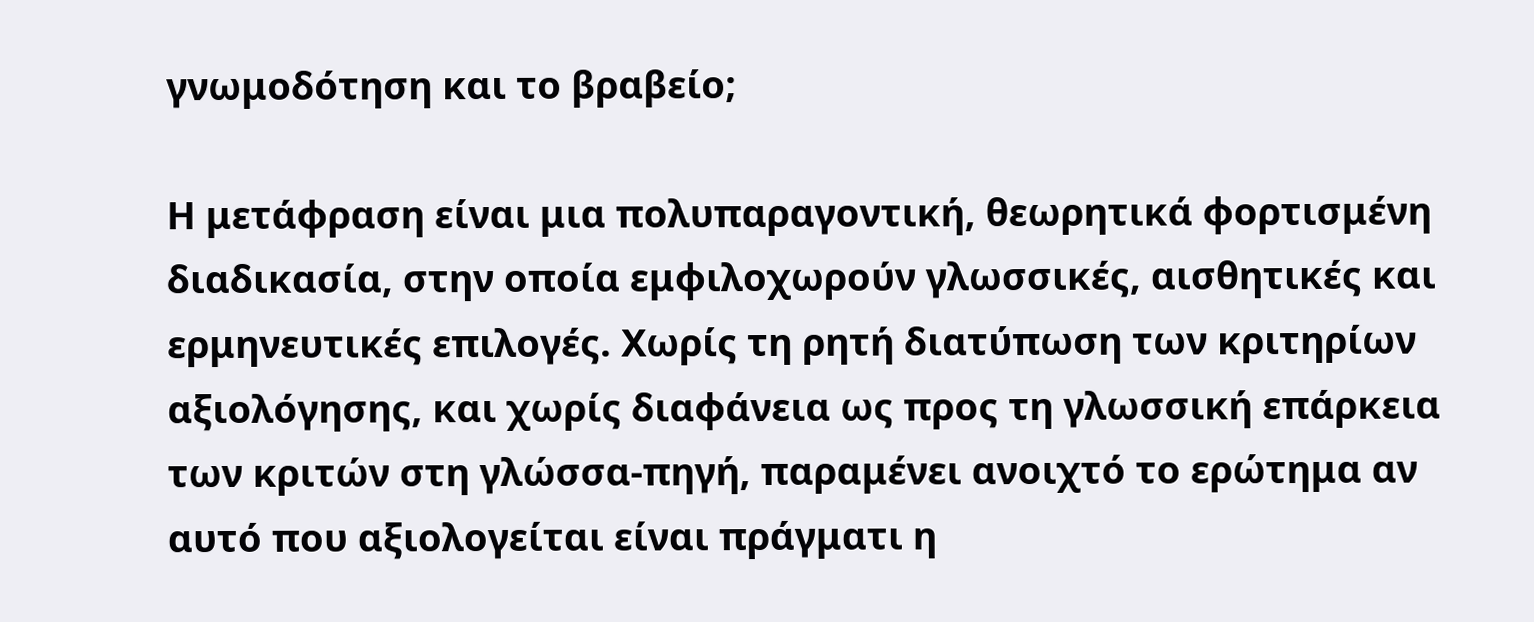γνωμοδότηση και το βραβείο;

Η μετάφραση είναι μια πολυπαραγοντική, θεωρητικά φορτισμένη διαδικασία, στην οποία εμφιλοχωρούν γλωσσικές, αισθητικές και ερμηνευτικές επιλογές. Χωρίς τη ρητή διατύπωση των κριτηρίων αξιολόγησης, και χωρίς διαφάνεια ως προς τη γλωσσική επάρκεια των κριτών στη γλώσσα-πηγή, παραμένει ανοιχτό το ερώτημα αν αυτό που αξιολογείται είναι πράγματι η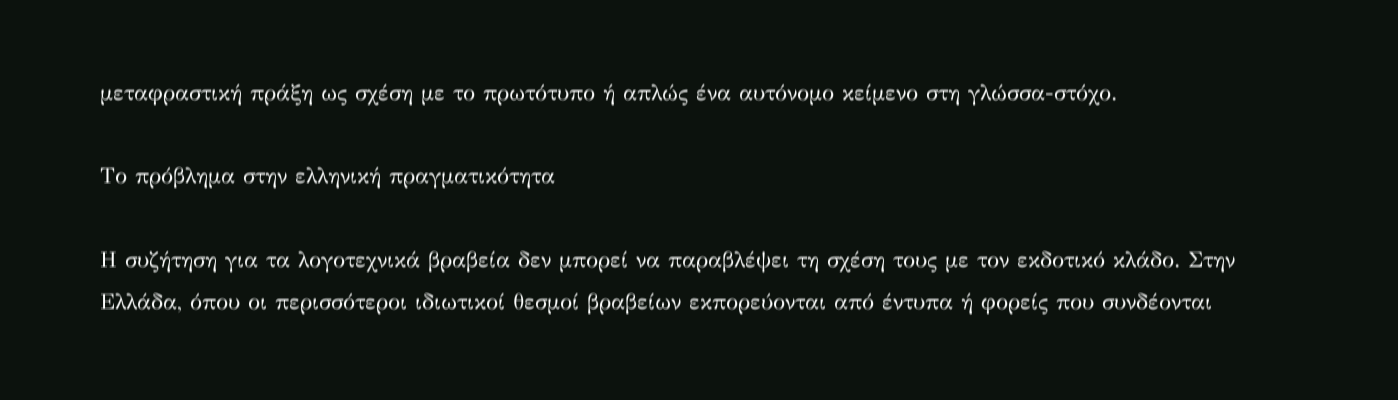μεταφραστική πράξη ως σχέση με το πρωτότυπο ή απλώς ένα αυτόνομο κείμενο στη γλώσσα-στόχο.

Το πρόβλημα στην ελληνική πραγματικότητα

Η συζήτηση για τα λογοτεχνικά βραβεία δεν μπορεί να παραβλέψει τη σχέση τους με τον εκδοτικό κλάδο. Στην Ελλάδα, όπου οι περισσότεροι ιδιωτικοί θεσμοί βραβείων εκπορεύονται από έντυπα ή φορείς που συνδέονται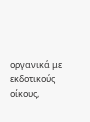οργανικά με εκδοτικούς οίκους,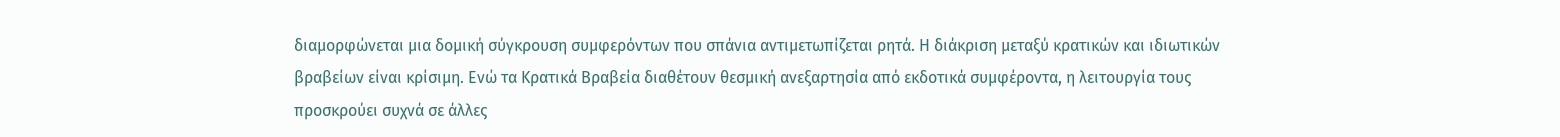διαμορφώνεται μια δομική σύγκρουση συμφερόντων που σπάνια αντιμετωπίζεται ρητά. Η διάκριση μεταξύ κρατικών και ιδιωτικών βραβείων είναι κρίσιμη. Ενώ τα Κρατικά Βραβεία διαθέτουν θεσμική ανεξαρτησία από εκδοτικά συμφέροντα, η λειτουργία τους προσκρούει συχνά σε άλλες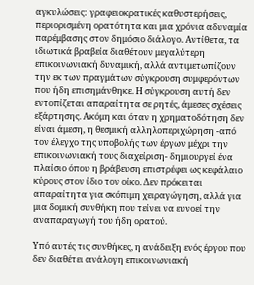αγκυλώσεις: γραφειοκρατικές καθυστερήσεις, περιορισμένη ορατότητα και μια χρόνια αδυναμία παρέμβασης στον δημόσιο διάλογο. Αντίθετα, τα ιδιωτικά βραβεία διαθέτουν μεγαλύτερη επικοινωνιακή δυναμική, αλλά αντιμετωπίζουν την εκ των πραγμάτων σύγκρουση συμφερόντων που ήδη επισημάνθηκε. Η σύγκρουση αυτή δεν εντοπίζεται απαραίτητα σε ρητές, άμεσες σχέσεις εξάρτησης. Ακόμη και όταν η χρηματοδότηση δεν είναι άμεση, η θεσμική αλληλοπεριχώρηση -από τον έλεγχο της υποβολής των έργων μέχρι την επικοινωνιακή τους διαχείριση- δημιουργεί ένα πλαίσιο όπου η βράβευση επιστρέφει ως κεφάλαιο κύρους στον ίδιο τον οίκο. Δεν πρόκειται απαραίτητα για σκόπιμη χειραγώγηση, αλλά για μια δομική συνθήκη που τείνει να ευνοεί την αναπαραγωγή του ήδη ορατού.

Υπό αυτές τις συνθήκες, η ανάδειξη ενός έργου που δεν διαθέτει ανάλογη επικοινωνιακή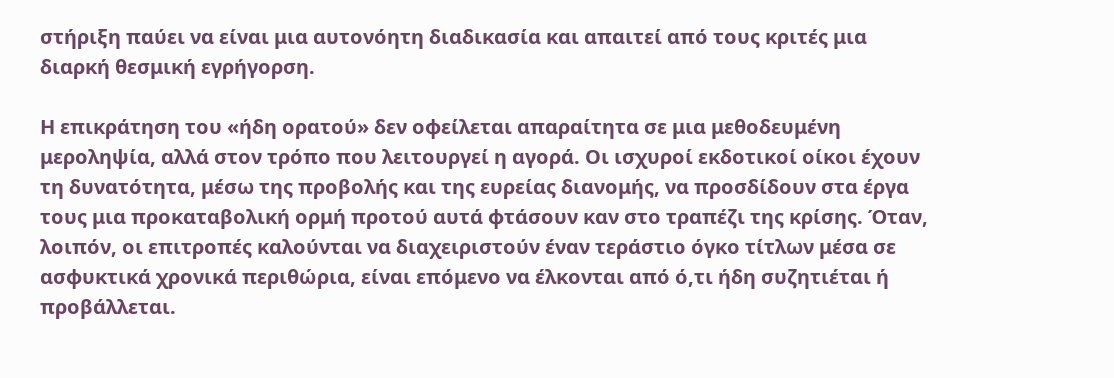στήριξη παύει να είναι μια αυτονόητη διαδικασία και απαιτεί από τους κριτές μια διαρκή θεσμική εγρήγορση.

Η επικράτηση του «ήδη ορατού» δεν οφείλεται απαραίτητα σε μια μεθοδευμένη μεροληψία, αλλά στον τρόπο που λειτουργεί η αγορά. Οι ισχυροί εκδοτικοί οίκοι έχουν τη δυνατότητα, μέσω της προβολής και της ευρείας διανομής, να προσδίδουν στα έργα τους μια προκαταβολική ορμή προτού αυτά φτάσουν καν στο τραπέζι της κρίσης. Όταν, λοιπόν, οι επιτροπές καλούνται να διαχειριστούν έναν τεράστιο όγκο τίτλων μέσα σε ασφυκτικά χρονικά περιθώρια, είναι επόμενο να έλκονται από ό,τι ήδη συζητιέται ή προβάλλεται.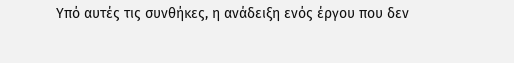Υπό αυτές τις συνθήκες, η ανάδειξη ενός έργου που δεν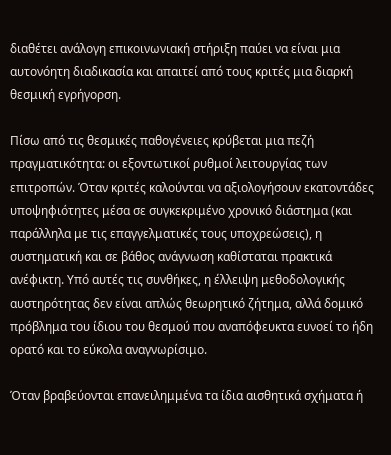διαθέτει ανάλογη επικοινωνιακή στήριξη παύει να είναι μια αυτονόητη διαδικασία και απαιτεί από τους κριτές μια διαρκή θεσμική εγρήγορση.

Πίσω από τις θεσμικές παθογένειες κρύβεται μια πεζή πραγματικότητα: οι εξοντωτικοί ρυθμοί λειτουργίας των επιτροπών. Όταν κριτές καλούνται να αξιολογήσουν εκατοντάδες υποψηφιότητες μέσα σε συγκεκριμένο χρονικό διάστημα (και παράλληλα με τις επαγγελματικές τους υποχρεώσεις), η συστηματική και σε βάθος ανάγνωση καθίσταται πρακτικά ανέφικτη. Υπό αυτές τις συνθήκες, η έλλειψη μεθοδολογικής αυστηρότητας δεν είναι απλώς θεωρητικό ζήτημα, αλλά δομικό πρόβλημα του ίδιου του θεσμού που αναπόφευκτα ευνοεί το ήδη ορατό και το εύκολα αναγνωρίσιμο.

Όταν βραβεύονται επανειλημμένα τα ίδια αισθητικά σχήματα ή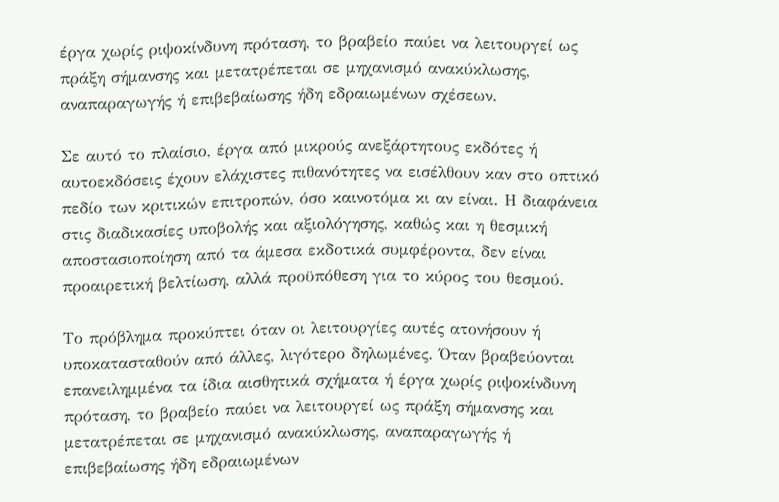έργα χωρίς ριψοκίνδυνη πρόταση, το βραβείο παύει να λειτουργεί ως πράξη σήμανσης και μετατρέπεται σε μηχανισμό ανακύκλωσης, αναπαραγωγής ή επιβεβαίωσης ήδη εδραιωμένων σχέσεων.

Σε αυτό το πλαίσιο, έργα από μικρούς ανεξάρτητους εκδότες ή αυτοεκδόσεις έχουν ελάχιστες πιθανότητες να εισέλθουν καν στο οπτικό πεδίο των κριτικών επιτροπών, όσο καινοτόμα κι αν είναι. Η διαφάνεια στις διαδικασίες υποβολής και αξιολόγησης, καθώς και η θεσμική αποστασιοποίηση από τα άμεσα εκδοτικά συμφέροντα, δεν είναι προαιρετική βελτίωση, αλλά προϋπόθεση για το κύρος του θεσμού.

Το πρόβλημα προκύπτει όταν οι λειτουργίες αυτές ατονήσουν ή υποκατασταθούν από άλλες, λιγότερο δηλωμένες. Όταν βραβεύονται επανειλημμένα τα ίδια αισθητικά σχήματα ή έργα χωρίς ριψοκίνδυνη πρόταση, το βραβείο παύει να λειτουργεί ως πράξη σήμανσης και μετατρέπεται σε μηχανισμό ανακύκλωσης, αναπαραγωγής ή επιβεβαίωσης ήδη εδραιωμένων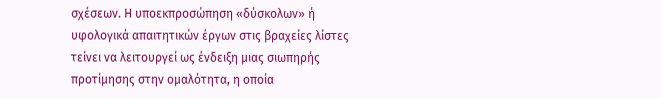σχέσεων. Η υποεκπροσώπηση «δύσκολων» ή υφολογικά απαιτητικών έργων στις βραχείες λίστες τείνει να λειτουργεί ως ένδειξη μιας σιωπηρής προτίμησης στην ομαλότητα, η οποία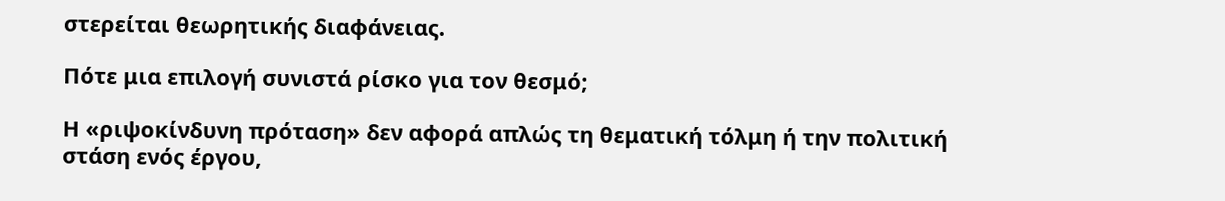στερείται θεωρητικής διαφάνειας.

Πότε μια επιλογή συνιστά ρίσκο για τον θεσμό;

Η «ριψοκίνδυνη πρόταση» δεν αφορά απλώς τη θεματική τόλμη ή την πολιτική στάση ενός έργου,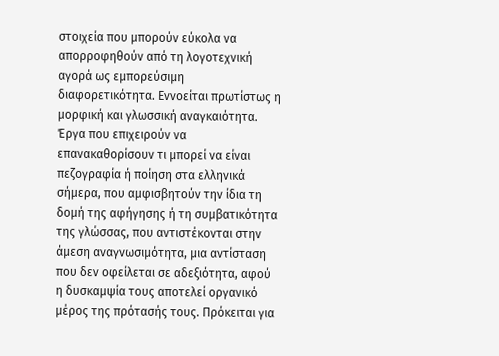στοιχεία που μπορούν εύκολα να απορροφηθούν από τη λογοτεχνική αγορά ως εμπορεύσιμη διαφορετικότητα. Εννοείται πρωτίστως η μορφική και γλωσσική αναγκαιότητα. Έργα που επιχειρούν να επανακαθορίσουν τι μπορεί να είναι πεζογραφία ή ποίηση στα ελληνικά σήμερα, που αμφισβητούν την ίδια τη δομή της αφήγησης ή τη συμβατικότητα της γλώσσας, που αντιστέκονται στην άμεση αναγνωσιμότητα, μια αντίσταση που δεν οφείλεται σε αδεξιότητα, αφού η δυσκαμψία τους αποτελεί οργανικό μέρος της πρότασής τους. Πρόκειται για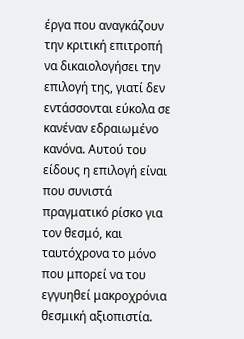έργα που αναγκάζουν την κριτική επιτροπή να δικαιολογήσει την επιλογή της, γιατί δεν εντάσσονται εύκολα σε κανέναν εδραιωμένο κανόνα. Αυτού του είδους η επιλογή είναι που συνιστά πραγματικό ρίσκο για τον θεσμό, και ταυτόχρονα το μόνο που μπορεί να του εγγυηθεί μακροχρόνια θεσμική αξιοπιστία.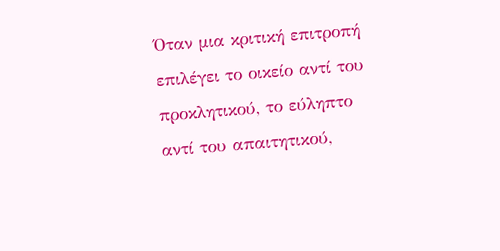Όταν μια κριτική επιτροπή επιλέγει το οικείο αντί του προκλητικού, το εύληπτο αντί του απαιτητικού,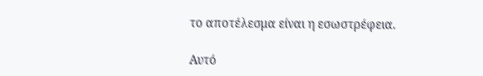το αποτέλεσμα είναι η εσωστρέφεια.

Αυτό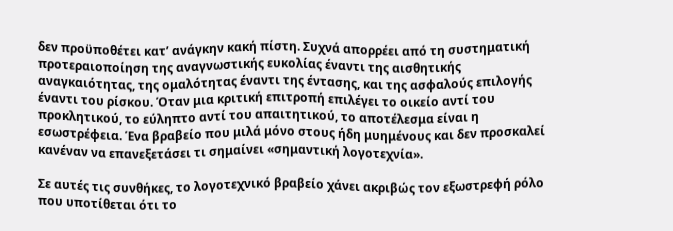δεν προϋποθέτει κατ’ ανάγκην κακή πίστη. Συχνά απορρέει από τη συστηματική προτεραιοποίηση της αναγνωστικής ευκολίας έναντι της αισθητικής αναγκαιότητας, της ομαλότητας έναντι της έντασης, και της ασφαλούς επιλογής έναντι του ρίσκου. Όταν μια κριτική επιτροπή επιλέγει το οικείο αντί του προκλητικού, το εύληπτο αντί του απαιτητικού, το αποτέλεσμα είναι η εσωστρέφεια. Ένα βραβείο που μιλά μόνο στους ήδη μυημένους και δεν προσκαλεί κανέναν να επανεξετάσει τι σημαίνει «σημαντική λογοτεχνία».

Σε αυτές τις συνθήκες, το λογοτεχνικό βραβείο χάνει ακριβώς τον εξωστρεφή ρόλο που υποτίθεται ότι το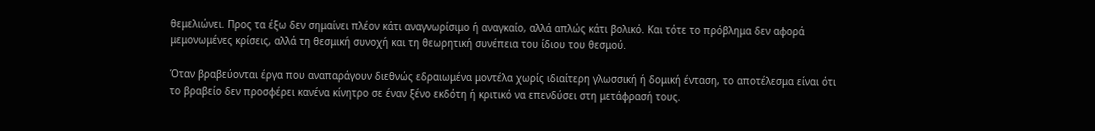θεμελιώνει. Προς τα έξω δεν σημαίνει πλέον κάτι αναγνωρίσιμο ή αναγκαίο, αλλά απλώς κάτι βολικό. Και τότε το πρόβλημα δεν αφορά μεμονωμένες κρίσεις, αλλά τη θεσμική συνοχή και τη θεωρητική συνέπεια του ίδιου του θεσμού.

Όταν βραβεύονται έργα που αναπαράγουν διεθνώς εδραιωμένα μοντέλα χωρίς ιδιαίτερη γλωσσική ή δομική ένταση, το αποτέλεσμα είναι ότι το βραβείο δεν προσφέρει κανένα κίνητρο σε έναν ξένο εκδότη ή κριτικό να επενδύσει στη μετάφρασή τους.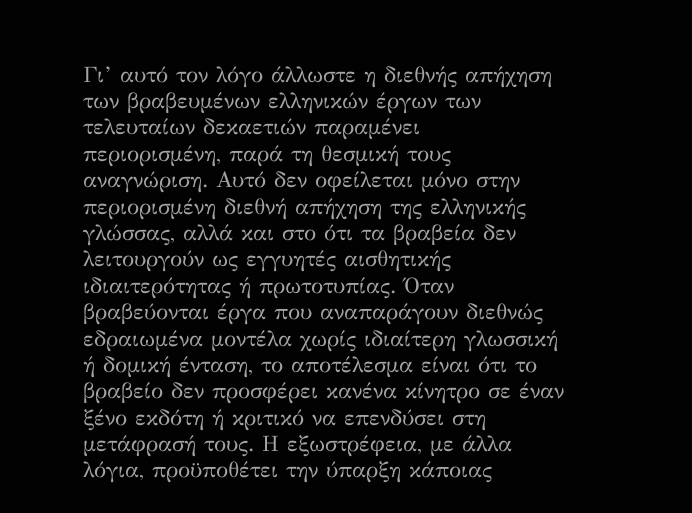Γι’ αυτό τον λόγο άλλωστε η διεθνής απήχηση των βραβευμένων ελληνικών έργων των τελευταίων δεκαετιών παραμένει περιορισμένη, παρά τη θεσμική τους αναγνώριση. Αυτό δεν οφείλεται μόνο στην περιορισμένη διεθνή απήχηση της ελληνικής γλώσσας, αλλά και στο ότι τα βραβεία δεν λειτουργούν ως εγγυητές αισθητικής ιδιαιτερότητας ή πρωτοτυπίας. Όταν βραβεύονται έργα που αναπαράγουν διεθνώς εδραιωμένα μοντέλα χωρίς ιδιαίτερη γλωσσική ή δομική ένταση, το αποτέλεσμα είναι ότι το βραβείο δεν προσφέρει κανένα κίνητρο σε έναν ξένο εκδότη ή κριτικό να επενδύσει στη μετάφρασή τους. Η εξωστρέφεια, με άλλα λόγια, προϋποθέτει την ύπαρξη κάποιας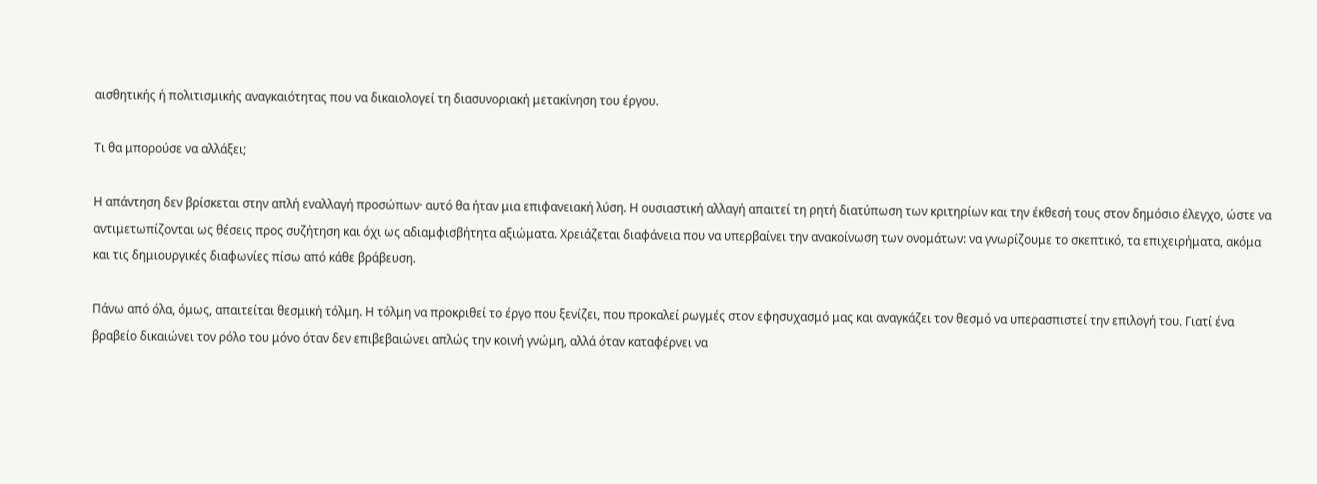αισθητικής ή πολιτισμικής αναγκαιότητας που να δικαιολογεί τη διασυνοριακή μετακίνηση του έργου.

Τι θα μπορούσε να αλλάξει;

Η απάντηση δεν βρίσκεται στην απλή εναλλαγή προσώπων· αυτό θα ήταν μια επιφανειακή λύση. Η ουσιαστική αλλαγή απαιτεί τη ρητή διατύπωση των κριτηρίων και την έκθεσή τους στον δημόσιο έλεγχο, ώστε να αντιμετωπίζονται ως θέσεις προς συζήτηση και όχι ως αδιαμφισβήτητα αξιώματα. Χρειάζεται διαφάνεια που να υπερβαίνει την ανακοίνωση των ονομάτων: να γνωρίζουμε το σκεπτικό, τα επιχειρήματα, ακόμα και τις δημιουργικές διαφωνίες πίσω από κάθε βράβευση.

Πάνω από όλα, όμως, απαιτείται θεσμική τόλμη. Η τόλμη να προκριθεί το έργο που ξενίζει, που προκαλεί ρωγμές στον εφησυχασμό μας και αναγκάζει τον θεσμό να υπερασπιστεί την επιλογή του. Γιατί ένα βραβείο δικαιώνει τον ρόλο του μόνο όταν δεν επιβεβαιώνει απλώς την κοινή γνώμη, αλλά όταν καταφέρνει να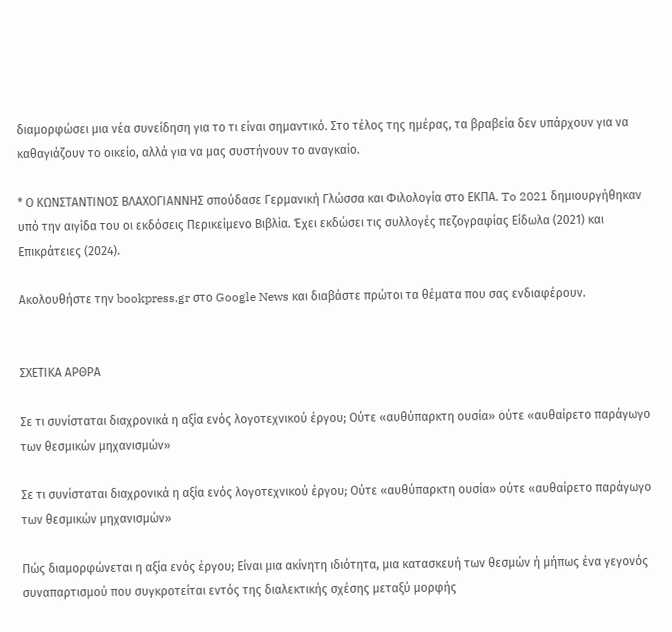διαμορφώσει μια νέα συνείδηση για το τι είναι σημαντικό. Στο τέλος της ημέρας, τα βραβεία δεν υπάρχουν για να καθαγιάζουν το οικείο, αλλά για να μας συστήνουν το αναγκαίο.

* Ο ΚΩΝΣΤΑΝΤΙΝΟΣ ΒΛΑΧΟΓΙΑΝΝΗΣ σπούδασε Γερμανική Γλώσσα και Φιλολογία στο ΕΚΠΑ. To 2021 δημιουργήθηκαν υπό την αιγίδα του οι εκδόσεις Περικείμενο Βιβλία. Έχει εκδώσει τις συλλογές πεζογραφίας Είδωλα (2021) και Επικράτειες (2024).

Ακολουθήστε την bookpress.gr στο Google News και διαβάστε πρώτοι τα θέματα που σας ενδιαφέρουν.


ΣΧΕΤΙΚΑ ΑΡΘΡΑ

Σε τι συνίσταται διαχρονικά η αξία ενός λογοτεχνικού έργου; Ούτε «αυθύπαρκτη ουσία» ούτε «αυθαίρετο παράγωγο των θεσμικών μηχανισμών»

Σε τι συνίσταται διαχρονικά η αξία ενός λογοτεχνικού έργου; Ούτε «αυθύπαρκτη ουσία» ούτε «αυθαίρετο παράγωγο των θεσμικών μηχανισμών»

Πώς διαμορφώνεται η αξία ενός έργου; Είναι μια ακίνητη ιδιότητα, μια κατασκευή των θεσμών ή μήπως ένα γεγονός συναπαρτισμού που συγκροτείται εντός της διαλεκτικής σχέσης μεταξύ μορφής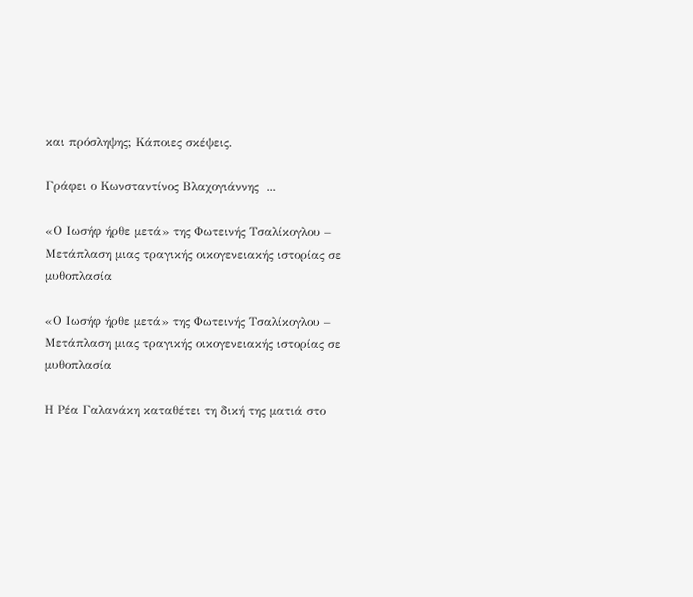και πρόσληψης; Κάποιες σκέψεις.

Γράφει ο Κωνσταντίνος Βλαχογιάννης  ...

«Ο Ιωσήφ ήρθε μετά» της Φωτεινής Τσαλίκογλου – Μετάπλαση μιας τραγικής οικογενειακής ιστορίας σε μυθοπλασία

«Ο Ιωσήφ ήρθε μετά» της Φωτεινής Τσαλίκογλου – Μετάπλαση μιας τραγικής οικογενειακής ιστορίας σε μυθοπλασία

Η Ρέα Γαλανάκη καταθέτει τη δική της ματιά στο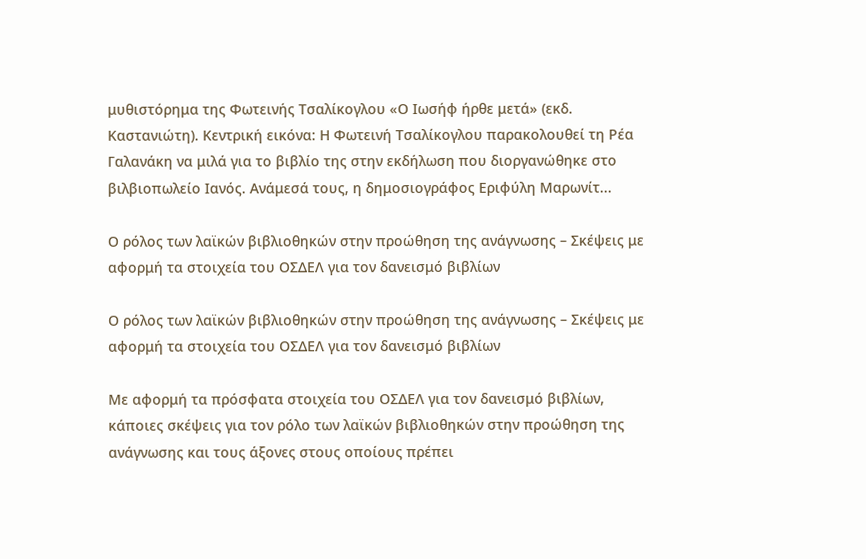μυθιστόρημα της Φωτεινής Τσαλίκογλου «Ο Ιωσήφ ήρθε μετά» (εκδ. Καστανιώτη). Κεντρική εικόνα: Η Φωτεινή Τσαλίκογλου παρακολουθεί τη Ρέα Γαλανάκη να μιλά για το βιβλίο της στην εκδήλωση που διοργανώθηκε στο βιλβιοπωλείο Ιανός. Ανάμεσά τους, η δημοσιογράφος Εριφύλη Μαρωνίτ...

Ο ρόλος των λαϊκών βιβλιοθηκών στην προώθηση της ανάγνωσης – Σκέψεις με αφορμή τα στοιχεία του ΟΣΔΕΛ για τον δανεισμό βιβλίων

Ο ρόλος των λαϊκών βιβλιοθηκών στην προώθηση της ανάγνωσης – Σκέψεις με αφορμή τα στοιχεία του ΟΣΔΕΛ για τον δανεισμό βιβλίων

Με αφορμή τα πρόσφατα στοιχεία του ΟΣΔΕΛ για τον δανεισμό βιβλίων, κάποιες σκέψεις για τον ρόλο των λαϊκών βιβλιοθηκών στην προώθηση της ανάγνωσης και τους άξονες στους οποίους πρέπει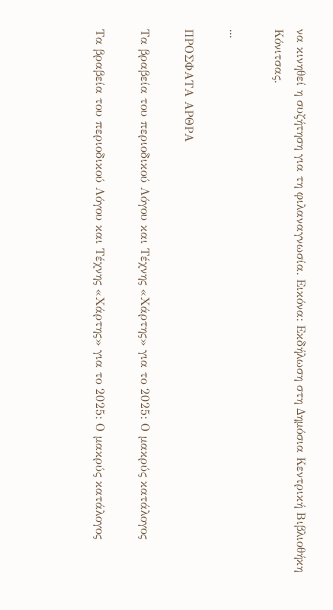να κινηθεί η συζήτηση για τη φιλαναγνωσία. Εικόνα: Εκδήλωση στη Δημόσια Κεντρική Βιβλιοθήκη Κόνιτσας.

...

ΠΡΟΣΦΑΤΑ ΑΡΘΡΑ

Τα βραβεία του περιοδικού Λόγου και Τέχνης «Χάρτης» για το 2025: Ο μακρύς κατάλογος

Τα βραβεία του περιοδικού Λόγου και Τέχνης «Χάρτης» για το 2025: Ο μακρύς κατάλογος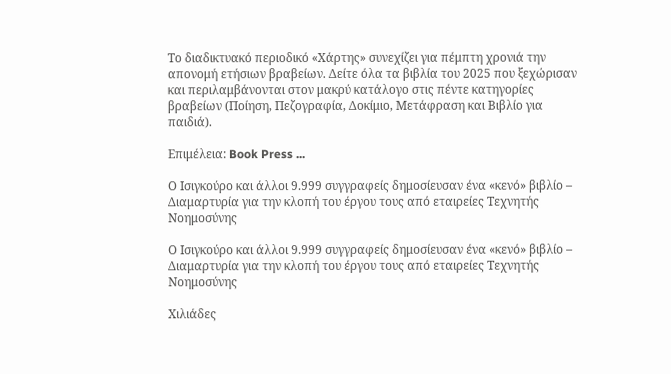Το διαδικτυακό περιοδικό «Χάρτης» συνεχίζει για πέμπτη χρονιά την απονομή ετήσιων βραβείων. Δείτε όλα τα βιβλία του 2025 που ξεχώρισαν και περιλαμβάνονται στον μακρύ κατάλογο στις πέντε κατηγορίες βραβείων (Ποίηση, Πεζογραφία, Δοκίμιο, Μετάφραση και Βιβλίο για παιδιά).

Επιμέλεια: Book Press ...

Ο Ισιγκούρο και άλλοι 9.999 συγγραφείς δημοσίευσαν ένα «κενό» βιβλίο – Διαμαρτυρία για την κλοπή του έργου τους από εταιρείες Τεχνητής Νοημοσύνης

Ο Ισιγκούρο και άλλοι 9.999 συγγραφείς δημοσίευσαν ένα «κενό» βιβλίο – Διαμαρτυρία για την κλοπή του έργου τους από εταιρείες Τεχνητής Νοημοσύνης

Χιλιάδες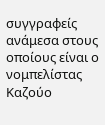συγγραφείς ανάμεσα στους οποίους είναι ο νομπελίστας Καζούο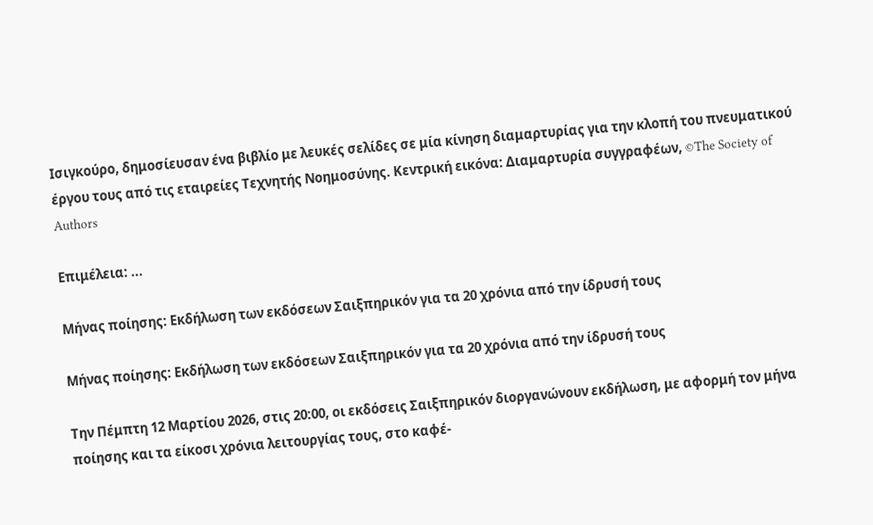Ισιγκούρο, δημοσίευσαν ένα βιβλίο με λευκές σελίδες σε μία κίνηση διαμαρτυρίας για την κλοπή του πνευματικού έργου τους από τις εταιρείες Τεχνητής Νοημοσύνης. Κεντρική εικόνα: Διαμαρτυρία συγγραφέων, ©The Society of Authors

Επιμέλεια: ...

Μήνας ποίησης: Εκδήλωση των εκδόσεων Σαιξπηρικόν για τα 20 χρόνια από την ίδρυσή τους

Μήνας ποίησης: Εκδήλωση των εκδόσεων Σαιξπηρικόν για τα 20 χρόνια από την ίδρυσή τους

Την Πέμπτη 12 Μαρτίου 2026, στις 20:00, οι εκδόσεις Σαιξπηρικόν διοργανώνουν εκδήλωση, με αφορμή τον μήνα ποίησης και τα είκοσι χρόνια λειτουργίας τους, στο καφέ-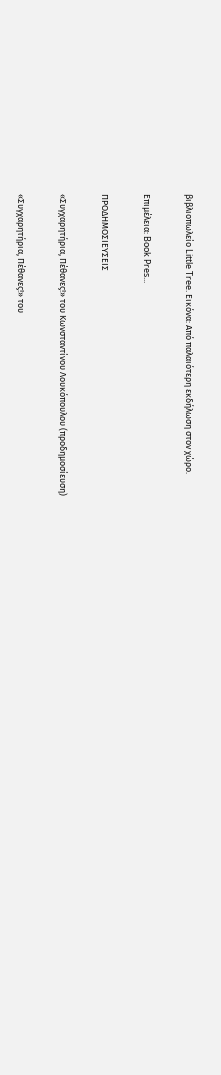βιβλιοπωλείο Little Tree. Εικόνα: Από παλαιότερη εκδήλωση στον χώρο.

Επιμέλεια: Book Pres...

ΠΡΟΔΗΜΟΣΙΕΥΣΕΙΣ

«Συγχαρητήρια, Πέθανες!» του Κωνσταντίνου Λουκόπουλου (προδημοσίευση)

«Συγχαρητήρια, Πέθανες!» του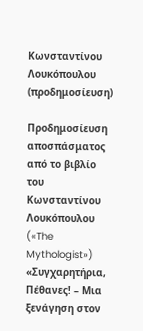Κωνσταντίνου Λουκόπουλου (προδημοσίευση)

Προδημοσίευση αποσπάσματος από το βιβλίο του Κωνσταντίνου Λουκόπουλου («The Mythologist») «Συγχαρητήρια, Πέθανες! – Μια ξενάγηση στον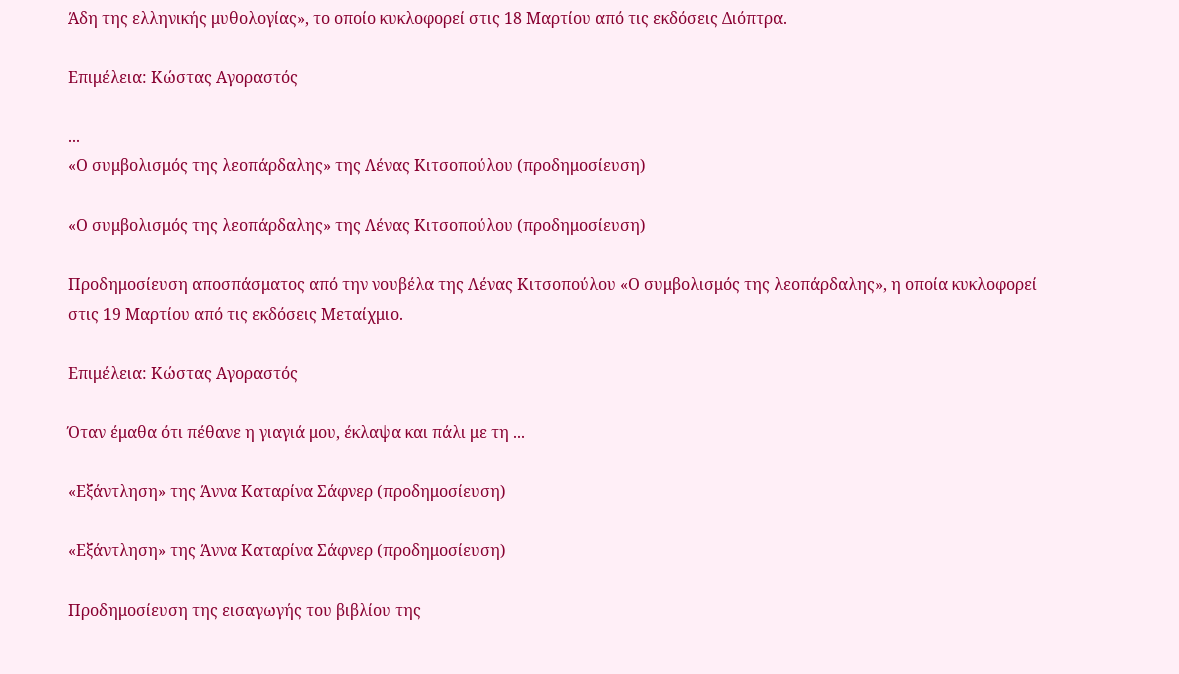Άδη της ελληνικής μυθολογίας», το οποίο κυκλοφορεί στις 18 Μαρτίου από τις εκδόσεις Διόπτρα.

Επιμέλεια: Κώστας Αγοραστός

...
«Ο συμβολισμός της λεοπάρδαλης» της Λένας Κιτσοπούλου (προδημοσίευση)

«Ο συμβολισμός της λεοπάρδαλης» της Λένας Κιτσοπούλου (προδημοσίευση)

Προδημοσίευση αποσπάσματος από την νουβέλα της Λένας Κιτσοπούλου «Ο συμβολισμός της λεοπάρδαλης», η οποία κυκλοφορεί στις 19 Μαρτίου από τις εκδόσεις Μεταίχμιο.

Επιμέλεια: Κώστας Αγοραστός

Όταν έμαθα ότι πέθανε η γιαγιά μου, έκλαψα και πάλι με τη ...

«Εξάντληση» της Άννα Καταρίνα Σάφνερ (προδημοσίευση)

«Εξάντληση» της Άννα Καταρίνα Σάφνερ (προδημοσίευση)

Προδημοσίευση της εισαγωγής του βιβλίου της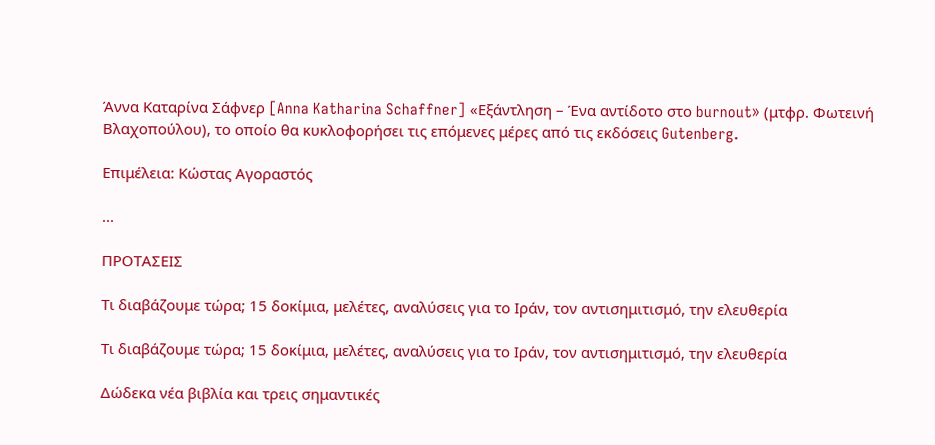Άννα Καταρίνα Σάφνερ [Anna Katharina Schaffner] «Εξάντληση – Ένα αντίδοτο στο burnout» (μτφρ. Φωτεινή Βλαχοπούλου), το οποίο θα κυκλοφορήσει τις επόμενες μέρες από τις εκδόσεις Gutenberg.

Επιμέλεια: Κώστας Αγοραστός

...

ΠΡΟΤΑΣΕΙΣ

Τι διαβάζουμε τώρα; 15 δοκίμια, μελέτες, αναλύσεις για το Ιράν, τον αντισημιτισμό, την ελευθερία

Τι διαβάζουμε τώρα; 15 δοκίμια, μελέτες, αναλύσεις για το Ιράν, τον αντισημιτισμό, την ελευθερία

Δώδεκα νέα βιβλία και τρεις σημαντικές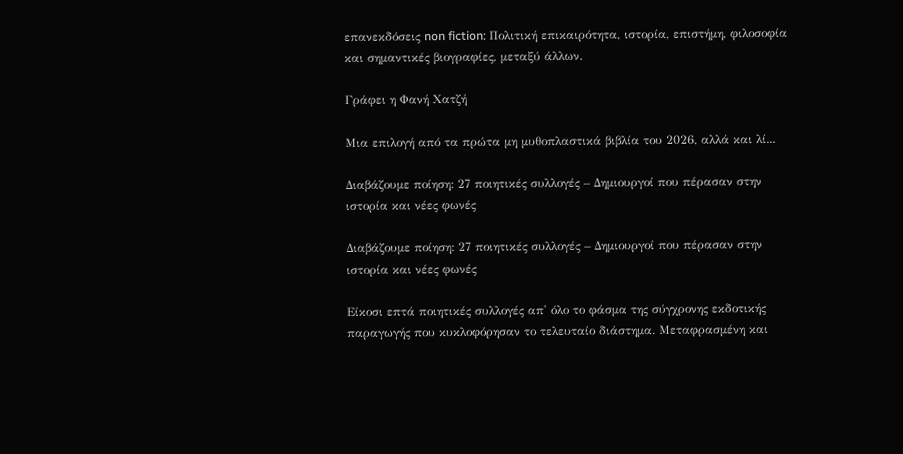επανεκδόσεις non fiction: Πολιτική επικαιρότητα, ιστορία, επιστήμη, φιλοσοφία και σημαντικές βιογραφίες, μεταξύ άλλων.

Γράφει η Φανή Χατζή

Μια επιλογή από τα πρώτα μη μυθοπλαστικά βιβλία του 2026, αλλά και λί...

Διαβάζουμε ποίηση: 27 ποιητικές συλλογές – Δημιουργοί που πέρασαν στην ιστορία και νέες φωνές

Διαβάζουμε ποίηση: 27 ποιητικές συλλογές – Δημιουργοί που πέρασαν στην ιστορία και νέες φωνές

Είκοσι επτά ποιητικές συλλογές απ' όλο το φάσμα της σύγχρονης εκδοτικής παραγωγής που κυκλοφόρησαν το τελευταίο διάστημα. Μεταφρασμένη και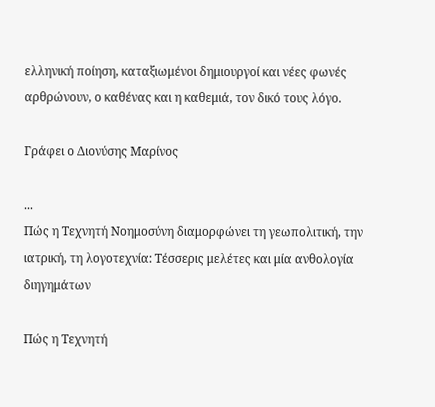ελληνική ποίηση, καταξιωμένοι δημιουργοί και νέες φωνές αρθρώνουν, ο καθένας και η καθεμιά, τον δικό τους λόγο.

Γράφει ο Διονύσης Μαρίνος

...
Πώς η Τεχνητή Νοημοσύνη διαμορφώνει τη γεωπολιτική, την ιατρική, τη λογοτεχνία: Τέσσερις μελέτες και μία ανθολογία διηγημάτων

Πώς η Τεχνητή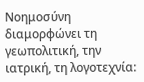Νοημοσύνη διαμορφώνει τη γεωπολιτική, την ιατρική, τη λογοτεχνία: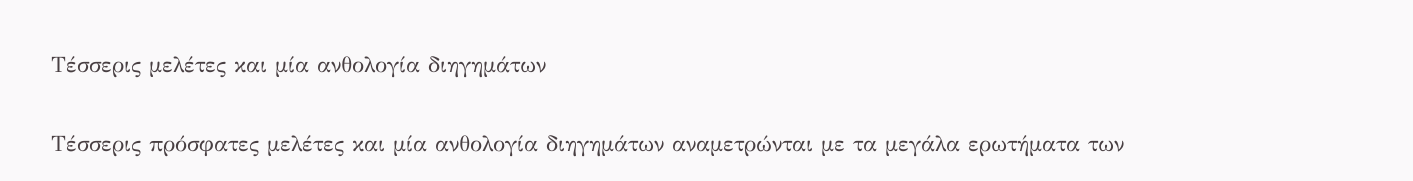Τέσσερις μελέτες και μία ανθολογία διηγημάτων

Τέσσερις πρόσφατες μελέτες και μία ανθολογία διηγημάτων αναμετρώνται με τα μεγάλα ερωτήματα των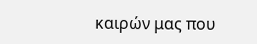καιρών μας που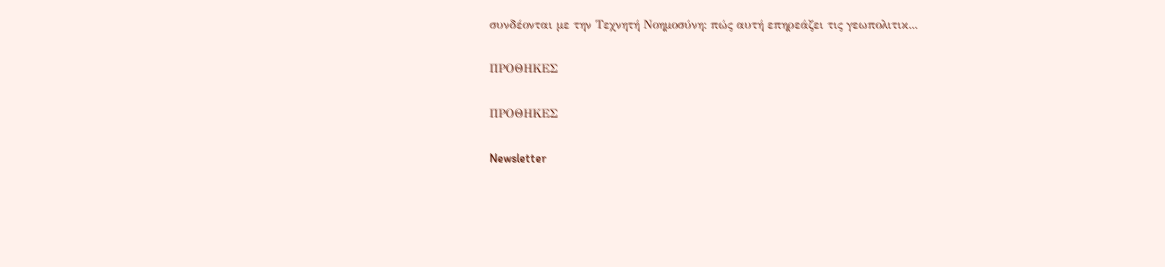συνδέονται με την Τεχνητή Νοημοσύνη: πώς αυτή επηρεάζει τις γεωπολιτικ...

ΠΡΟΘΗΚΕΣ

ΠΡΟΘΗΚΕΣ

Newsletter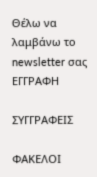Θέλω να λαμβάνω το newsletter σας
ΕΓΓΡΑΦΗ

ΣΥΓΓΡΑΦΕΙΣ

ΦΑΚΕΛΟΙ